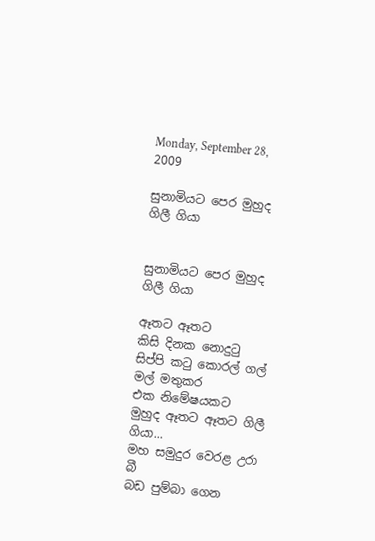Monday, September 28, 2009

සුනාමියට පෙර මුහුද ගිලී ගියා


සුනාමියට පෙර මුහුද ගිලී ගියා

ඈතට ඈතට
කිසි දිනක ‍නොදුටු සිප්පි කටු කොරල් ගල් මල් මතුකර
එක නිමේෂයකට
මුහුද ඈතට ඈතට ගිලී ගියා...
මහ සමුදුර වෙරළ උරා බී
බඩ පුම්බා ගෙන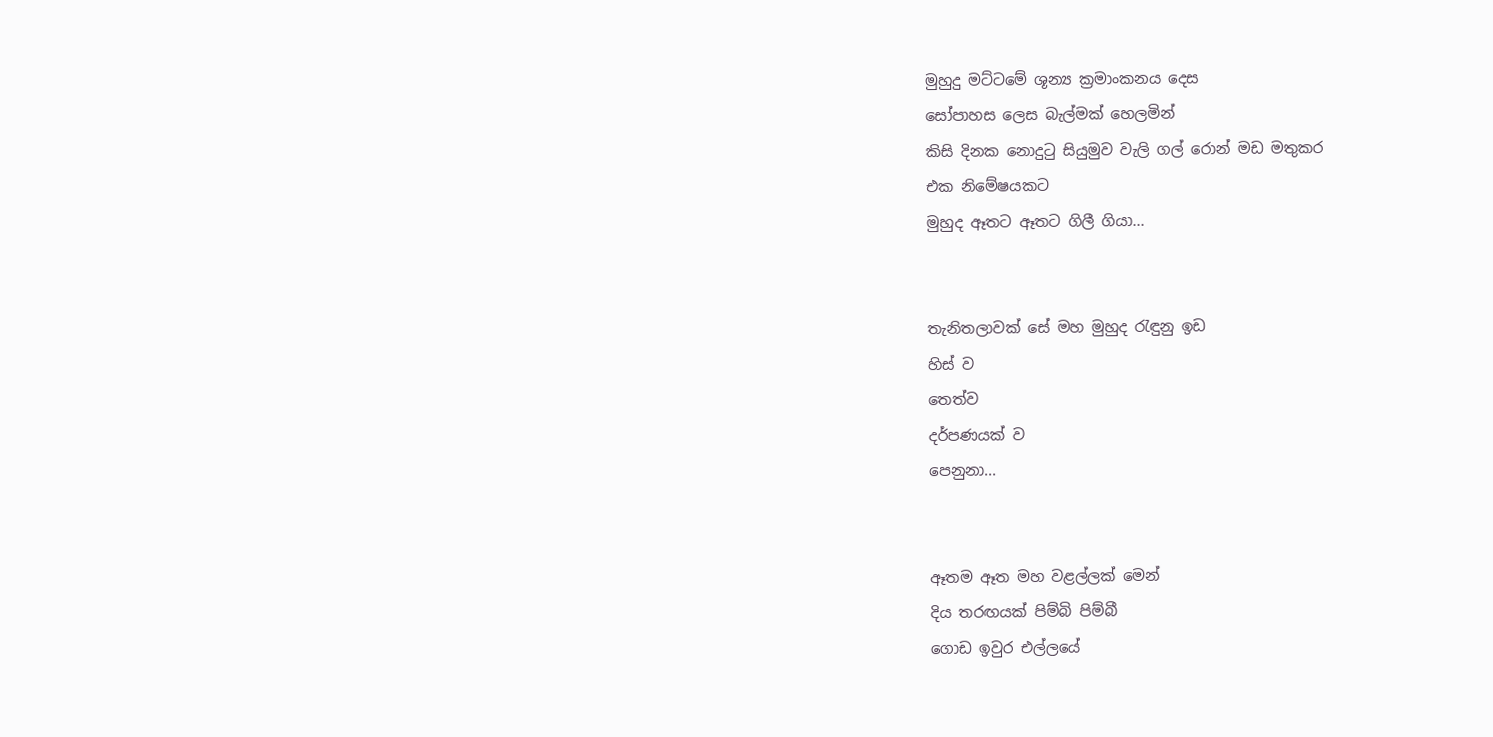මුහුදු මට්ටමේ ශූන්‍ය ක්‍රමාංකනය දෙස
සෝපාහස ලෙස බැල්මක් හෙලමින්
කිසි දිනක ‍නොදුටු සියුමුව වැලි ගල් රොන් මඩ මතුකර
එක නිමේෂයකට
මුහුද ඈතට ඈතට ගිලී ගියා...


තැනිතලාවක් සේ මහ මුහුද රැඳුනු ඉඩ
හිස් ව
තෙත්ව
දර්පණයක්‍ ව
පෙනුනා...


ඈතම ඈත මහ වළල්ලක් මෙන්
දිය තරඟයක් පිම්බි පිම්බී
ගොඩ ඉවුර එල්ලයේ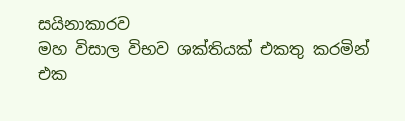සයිනාකාරව
මහ විසාල විභව ශක්තියක් එකතු කරමින්
එක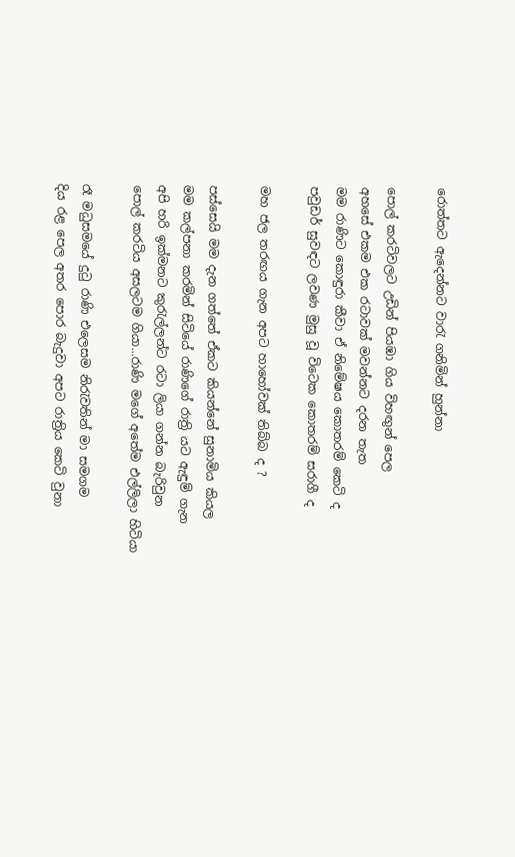රොත්තට ඇදෙන්නට වාරැ ගනිමින් හුන්නා

පොල් කරටිවලට උඩින් පියඹා ගිය විහඟුන් පෙල
අහසේ එකම එක රටාවක් මවන්නට දරන තැත
මම රාණිට කොඳුරා කීවා ඒ නිමේෂය කොතරම් කෙටි ද
පවුඩර් සුවඳට ලවණ මුසු වූ විටෙක කොතරම් සරාගී ද

මහ ජල තරඟය ගැන අපට හා‍හෝවක් තිබ්බ ද ?

පස්සෙයි මම දැන ගත්තේ ඒකට කියන්නේ සුනාමිය කියල
මම කල්පනා කරමින් සිටියේ රාණිගේ රාත්‍රි යට ඇඳුම් ගැන
අපි හරි ඉක්මනට කුරැල්ලන්ට රටා ලියා ගන්න බැරිවුන
පොල් කරටිය අසලටම ගියා...රාණි ‍මගේ අතේම එල්ලිලා හිටියා

රෑ මධුසමයේ දුටු රාණි එලෙසම නිරැවතින් මා සමගම
දිය රළ පෙල අතර පොර බැදුවා අපට රාත්‍රිය කෙටි වුනා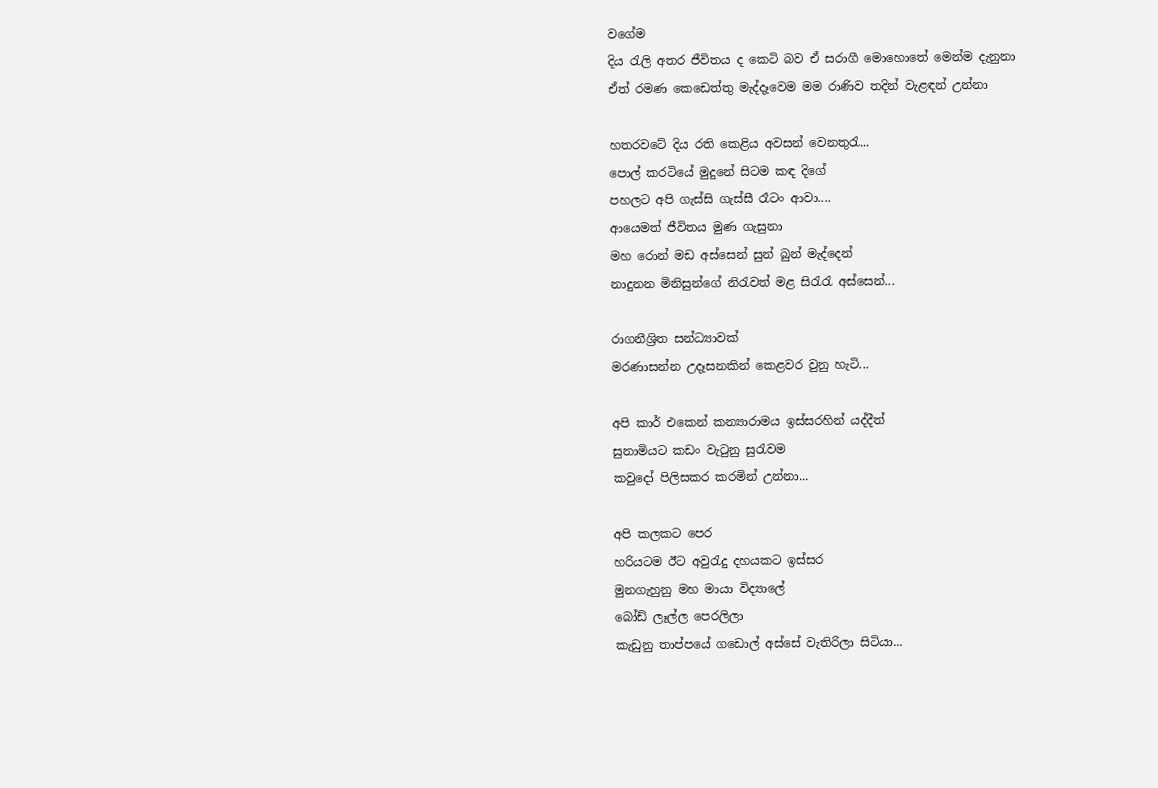වගේම
දිය රැලි අතර ජීවිතය ද කෙටි බව ඒ සරාගී මොහොතේ මෙන්ම දැනුනා
ඒත් රමණ කෙඩෙත්තු මැද්දෑවෙම මම රාණිව තදින් වැළඳන් උන්නා

හතරවටේ දිය රති කෙළිය අවසන් වෙනතුරැ...
පොල් කරටියේ මුදුනේ සිටම කඳ දිගේ
පහලට අපි ගැස්සි ගැස්සී රෑටං ආවා....
ආයෙමත් ජීවිතය මුණ ගැසුනා
මහ රොන් මඩ අස්සෙන් සුන් බුන් මැද්දෙන්
නාදුනන මිනිසුන්ගේ නිරැවත් මළ සිරැරැ අස්සෙන්...

රාගනීශ්‍රිත සන්ධ්‍යාවක්
මරණාසන්න උදෑසනකින් කෙළවර වුනු හැටි...

අපි කාර් එකෙන් කන්‍යාරාමය ඉස්සරහින් යද්දීත්
සුනාමියට කඩං වැටුනු සුරැවම
කවුදෝ පිලිසකර කරමින් උන්නා...

අපි කලකට පෙර
හරියටම ඊට අවුරැදු දහයකට ඉස්සර
මුනගැහුනු මහ මායා විද්‍යාලේ
බෝඩ් ලෑල්ල පෙරලිලා
කැඩුනු තාප්පයේ ‍ගඩොල් අස්සේ වැතිරිලා සිටියා...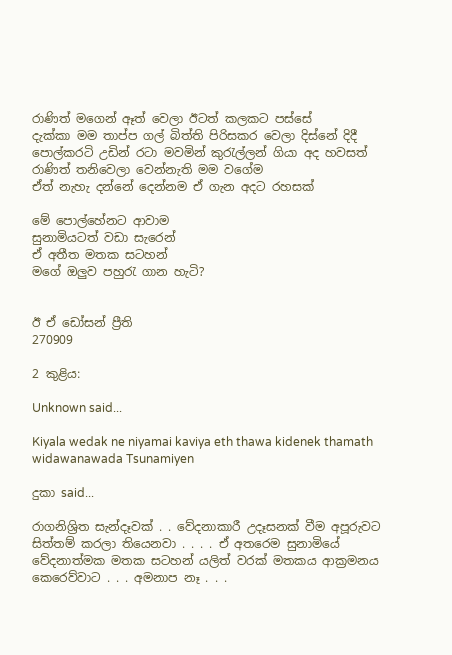රාණිත් මගෙන් ඈත් වෙලා ඊටත් කලකට පස්සේ
දැක්කා මම තාප්ප ගල් බිත්ති පිරිසකර වෙලා දිස්නේ දිදී
පොල්කරටි උඩින් ර‍ටා‍ මවමින් කුරැල්ලන් ගියා අද හවසත්
රාණිත් තනිවෙලා වෙන්නැති මම වගේම
ඒත් නැහැ දන්නේ දෙන්නම ඒ ගැන අදට රහසක්

මේ පොල්හේනට ආවාම
සුනාමියටත් වඩා සැරෙන්
ඒ අතීත මතක සටහන්
මගේ ඔලුව පහුරැ ගාන හැටි?


ඊ ඒ ඩෝසන් ප්‍රීති
270909

2 කුළිය:

Unknown said...

Kiyala wedak ne niyamai kaviya eth thawa kidenek thamath widawanawada Tsunamiyen

දුකා said...

රාගනිශ්‍රිත සැන්දෑවක් . . වේදනාකාරී උදෑසනක් වීම අපූරුවට සිත්තම් කරලා තියෙනවා . . . . ඒ අතරෙම සුනාමියේ වේදනාත්මක මතක සටහන් යලිත් වරක් මතකය ආක්‍රමනය කෙරෙව්වාට . . . අමනාප නෑ . . .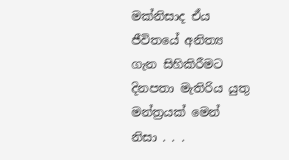මක්නිසාද ඒය ජීවිතයේ අනිත්‍ය ගැන සිහිකිරීමට දිනපතා මැතිරිය යුතු මන්ත්‍රයක් මෙන් නිසා . . .